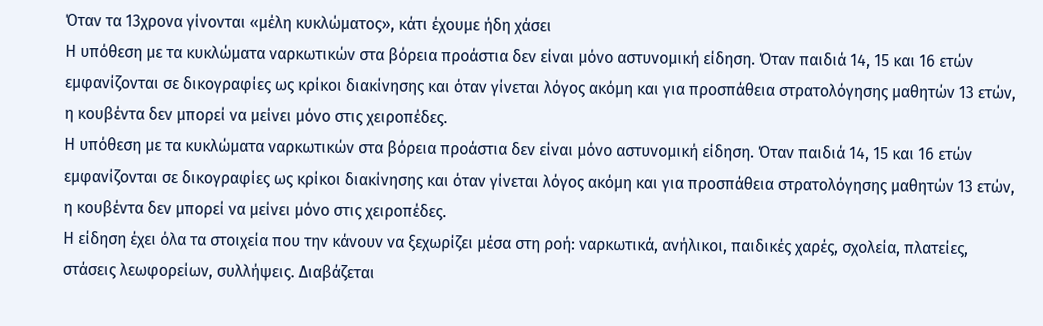Όταν τα 13χρονα γίνονται «μέλη κυκλώματος», κάτι έχουμε ήδη χάσει
Η υπόθεση με τα κυκλώματα ναρκωτικών στα βόρεια προάστια δεν είναι μόνο αστυνομική είδηση. Όταν παιδιά 14, 15 και 16 ετών εμφανίζονται σε δικογραφίες ως κρίκοι διακίνησης και όταν γίνεται λόγος ακόμη και για προσπάθεια στρατολόγησης μαθητών 13 ετών, η κουβέντα δεν μπορεί να μείνει μόνο στις χειροπέδες.
Η υπόθεση με τα κυκλώματα ναρκωτικών στα βόρεια προάστια δεν είναι μόνο αστυνομική είδηση. Όταν παιδιά 14, 15 και 16 ετών εμφανίζονται σε δικογραφίες ως κρίκοι διακίνησης και όταν γίνεται λόγος ακόμη και για προσπάθεια στρατολόγησης μαθητών 13 ετών, η κουβέντα δεν μπορεί να μείνει μόνο στις χειροπέδες.
Η είδηση έχει όλα τα στοιχεία που την κάνουν να ξεχωρίζει μέσα στη ροή: ναρκωτικά, ανήλικοι, παιδικές χαρές, σχολεία, πλατείες, στάσεις λεωφορείων, συλλήψεις. Διαβάζεται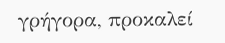γρήγορα, προκαλεί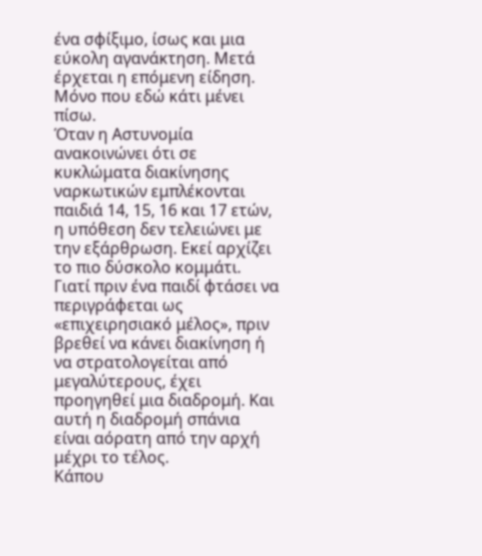ένα σφίξιμο, ίσως και μια εύκολη αγανάκτηση. Μετά έρχεται η επόμενη είδηση.
Μόνο που εδώ κάτι μένει πίσω.
Όταν η Αστυνομία ανακοινώνει ότι σε κυκλώματα διακίνησης ναρκωτικών εμπλέκονται παιδιά 14, 15, 16 και 17 ετών, η υπόθεση δεν τελειώνει με την εξάρθρωση. Εκεί αρχίζει το πιο δύσκολο κομμάτι. Γιατί πριν ένα παιδί φτάσει να περιγράφεται ως «επιχειρησιακό μέλος», πριν βρεθεί να κάνει διακίνηση ή να στρατολογείται από μεγαλύτερους, έχει προηγηθεί μια διαδρομή. Και αυτή η διαδρομή σπάνια είναι αόρατη από την αρχή μέχρι το τέλος.
Κάπου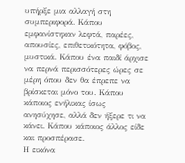υπήρξε μια αλλαγή στη συμπεριφορά. Κάπου εμφανίστηκαν λεφτά, παρέες, απουσίες, επιθετικότητα, φόβος, μυστικά. Κάπου ένα παιδί άρχισε να περνά περισσότερες ώρες σε μέρη όπου δεν θα έπρεπε να βρίσκεται μόνο του. Κάπου κάποιος ενήλικας ίσως ανησύχησε, αλλά δεν ήξερε τι να κάνει. Κάπου κάποιος άλλος είδε και προσπέρασε.
Η εικόνα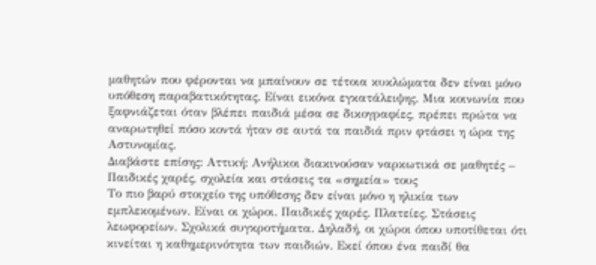μαθητών που φέρονται να μπαίνουν σε τέτοια κυκλώματα δεν είναι μόνο υπόθεση παραβατικότητας. Είναι εικόνα εγκατάλειψης. Μια κοινωνία που ξαφνιάζεται όταν βλέπει παιδιά μέσα σε δικογραφίες, πρέπει πρώτα να αναρωτηθεί πόσο κοντά ήταν σε αυτά τα παιδιά πριν φτάσει η ώρα της Αστυνομίας.
Διαβάστε επίσης: Αττική: Ανήλικοι διακινούσαν ναρκωτικά σε μαθητές – Παιδικές χαρές, σχολεία και στάσεις τα «σημεία» τους
Το πιο βαρύ στοιχείο της υπόθεσης δεν είναι μόνο η ηλικία των εμπλεκομένων. Είναι οι χώροι. Παιδικές χαρές. Πλατείες. Στάσεις λεωφορείων. Σχολικά συγκροτήματα. Δηλαδή, οι χώροι όπου υποτίθεται ότι κινείται η καθημερινότητα των παιδιών. Εκεί όπου ένα παιδί θα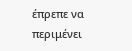έπρεπε να περιμένει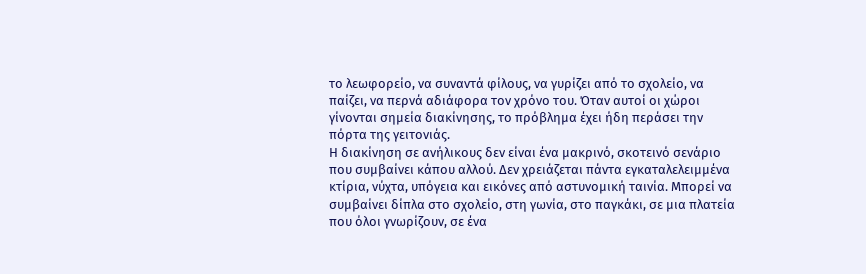το λεωφορείο, να συναντά φίλους, να γυρίζει από το σχολείο, να παίζει, να περνά αδιάφορα τον χρόνο του. Όταν αυτοί οι χώροι γίνονται σημεία διακίνησης, το πρόβλημα έχει ήδη περάσει την πόρτα της γειτονιάς.
Η διακίνηση σε ανήλικους δεν είναι ένα μακρινό, σκοτεινό σενάριο που συμβαίνει κάπου αλλού. Δεν χρειάζεται πάντα εγκαταλελειμμένα κτίρια, νύχτα, υπόγεια και εικόνες από αστυνομική ταινία. Μπορεί να συμβαίνει δίπλα στο σχολείο, στη γωνία, στο παγκάκι, σε μια πλατεία που όλοι γνωρίζουν, σε ένα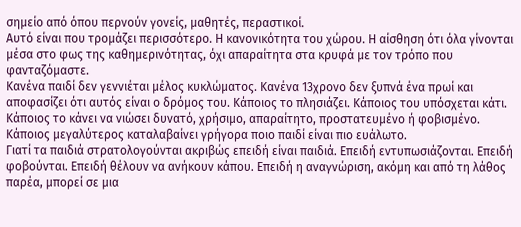σημείο από όπου περνούν γονείς, μαθητές, περαστικοί.
Αυτό είναι που τρομάζει περισσότερο. Η κανονικότητα του χώρου. Η αίσθηση ότι όλα γίνονται μέσα στο φως της καθημερινότητας, όχι απαραίτητα στα κρυφά με τον τρόπο που φανταζόμαστε.
Κανένα παιδί δεν γεννιέται μέλος κυκλώματος. Κανένα 13χρονο δεν ξυπνά ένα πρωί και αποφασίζει ότι αυτός είναι ο δρόμος του. Κάποιος το πλησιάζει. Κάποιος του υπόσχεται κάτι. Κάποιος το κάνει να νιώσει δυνατό, χρήσιμο, απαραίτητο, προστατευμένο ή φοβισμένο. Κάποιος μεγαλύτερος καταλαβαίνει γρήγορα ποιο παιδί είναι πιο ευάλωτο.
Γιατί τα παιδιά στρατολογούνται ακριβώς επειδή είναι παιδιά. Επειδή εντυπωσιάζονται. Επειδή φοβούνται. Επειδή θέλουν να ανήκουν κάπου. Επειδή η αναγνώριση, ακόμη και από τη λάθος παρέα, μπορεί σε μια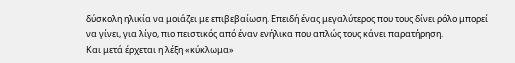δύσκολη ηλικία να μοιάζει με επιβεβαίωση. Επειδή ένας μεγαλύτερος που τους δίνει ρόλο μπορεί να γίνει, για λίγο, πιο πειστικός από έναν ενήλικα που απλώς τους κάνει παρατήρηση.
Και μετά έρχεται η λέξη «κύκλωμα»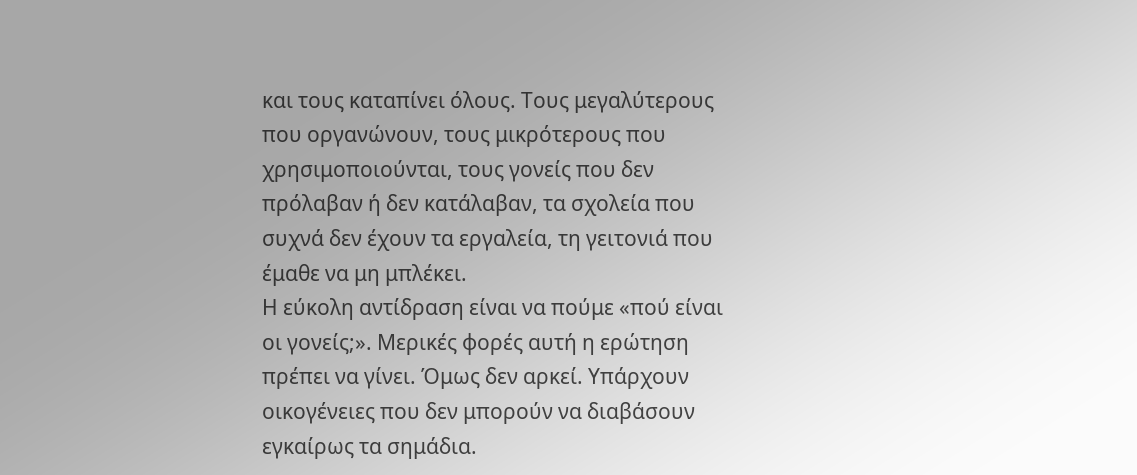και τους καταπίνει όλους. Τους μεγαλύτερους που οργανώνουν, τους μικρότερους που χρησιμοποιούνται, τους γονείς που δεν πρόλαβαν ή δεν κατάλαβαν, τα σχολεία που συχνά δεν έχουν τα εργαλεία, τη γειτονιά που έμαθε να μη μπλέκει.
Η εύκολη αντίδραση είναι να πούμε «πού είναι οι γονείς;». Μερικές φορές αυτή η ερώτηση πρέπει να γίνει. Όμως δεν αρκεί. Υπάρχουν οικογένειες που δεν μπορούν να διαβάσουν εγκαίρως τα σημάδια.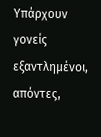Υπάρχουν γονείς εξαντλημένοι, απόντες,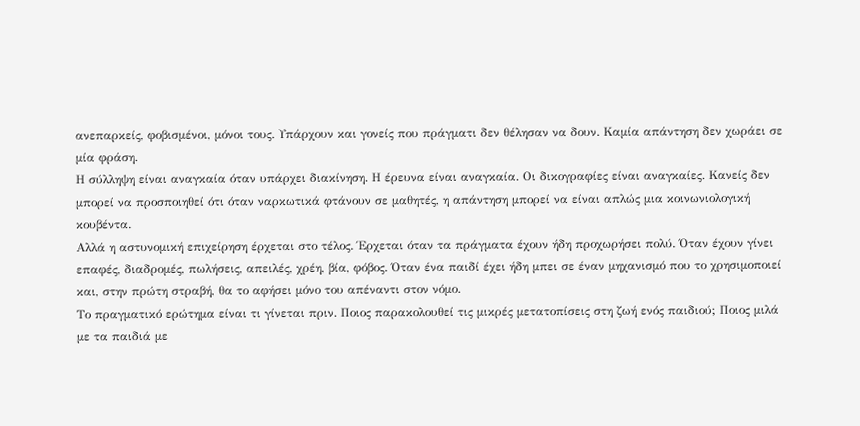ανεπαρκείς, φοβισμένοι, μόνοι τους. Υπάρχουν και γονείς που πράγματι δεν θέλησαν να δουν. Καμία απάντηση δεν χωράει σε μία φράση.
Η σύλληψη είναι αναγκαία όταν υπάρχει διακίνηση. Η έρευνα είναι αναγκαία. Οι δικογραφίες είναι αναγκαίες. Κανείς δεν μπορεί να προσποιηθεί ότι όταν ναρκωτικά φτάνουν σε μαθητές, η απάντηση μπορεί να είναι απλώς μια κοινωνιολογική κουβέντα.
Αλλά η αστυνομική επιχείρηση έρχεται στο τέλος. Έρχεται όταν τα πράγματα έχουν ήδη προχωρήσει πολύ. Όταν έχουν γίνει επαφές, διαδρομές, πωλήσεις, απειλές, χρέη, βία, φόβος. Όταν ένα παιδί έχει ήδη μπει σε έναν μηχανισμό που το χρησιμοποιεί και, στην πρώτη στραβή, θα το αφήσει μόνο του απέναντι στον νόμο.
Το πραγματικό ερώτημα είναι τι γίνεται πριν. Ποιος παρακολουθεί τις μικρές μετατοπίσεις στη ζωή ενός παιδιού; Ποιος μιλά με τα παιδιά με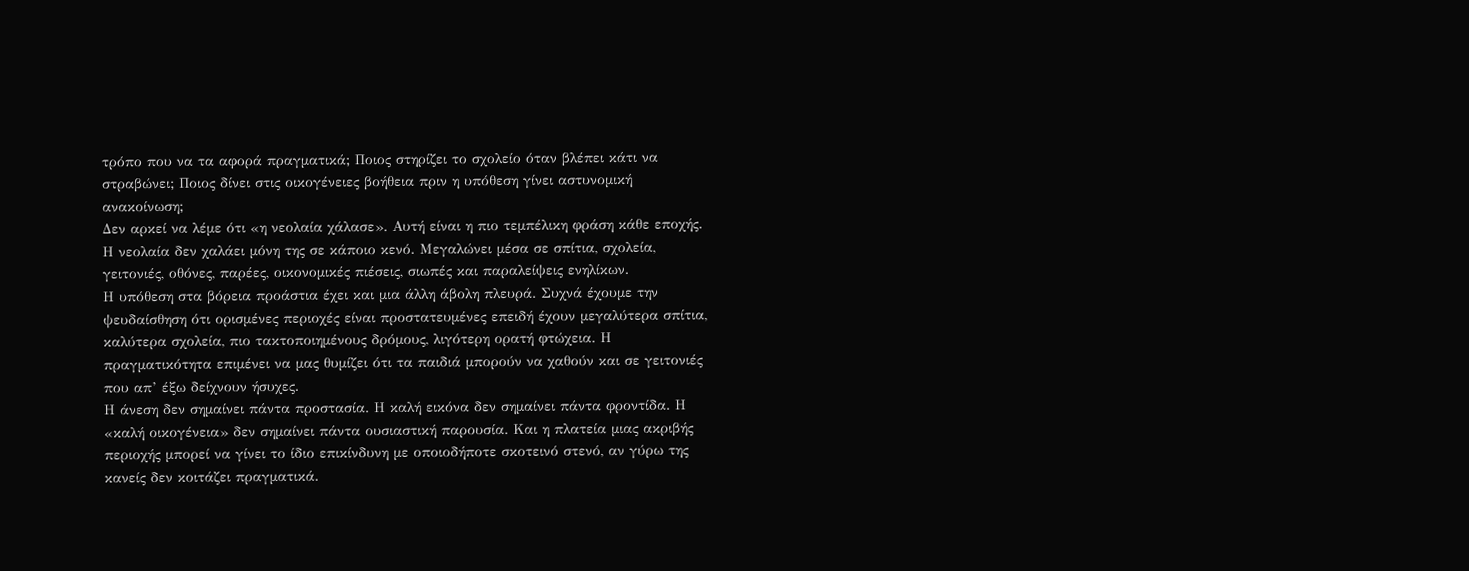τρόπο που να τα αφορά πραγματικά; Ποιος στηρίζει το σχολείο όταν βλέπει κάτι να στραβώνει; Ποιος δίνει στις οικογένειες βοήθεια πριν η υπόθεση γίνει αστυνομική ανακοίνωση;
Δεν αρκεί να λέμε ότι «η νεολαία χάλασε». Αυτή είναι η πιο τεμπέλικη φράση κάθε εποχής. Η νεολαία δεν χαλάει μόνη της σε κάποιο κενό. Μεγαλώνει μέσα σε σπίτια, σχολεία, γειτονιές, οθόνες, παρέες, οικονομικές πιέσεις, σιωπές και παραλείψεις ενηλίκων.
Η υπόθεση στα βόρεια προάστια έχει και μια άλλη άβολη πλευρά. Συχνά έχουμε την ψευδαίσθηση ότι ορισμένες περιοχές είναι προστατευμένες επειδή έχουν μεγαλύτερα σπίτια, καλύτερα σχολεία, πιο τακτοποιημένους δρόμους, λιγότερη ορατή φτώχεια. Η πραγματικότητα επιμένει να μας θυμίζει ότι τα παιδιά μπορούν να χαθούν και σε γειτονιές που απ’ έξω δείχνουν ήσυχες.
Η άνεση δεν σημαίνει πάντα προστασία. Η καλή εικόνα δεν σημαίνει πάντα φροντίδα. Η «καλή οικογένεια» δεν σημαίνει πάντα ουσιαστική παρουσία. Και η πλατεία μιας ακριβής περιοχής μπορεί να γίνει το ίδιο επικίνδυνη με οποιοδήποτε σκοτεινό στενό, αν γύρω της κανείς δεν κοιτάζει πραγματικά.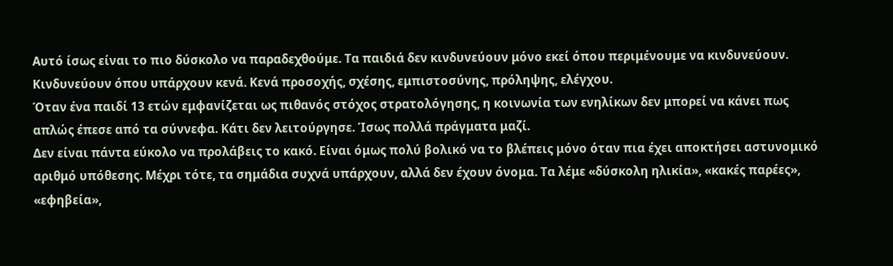Αυτό ίσως είναι το πιο δύσκολο να παραδεχθούμε. Τα παιδιά δεν κινδυνεύουν μόνο εκεί όπου περιμένουμε να κινδυνεύουν. Κινδυνεύουν όπου υπάρχουν κενά. Κενά προσοχής, σχέσης, εμπιστοσύνης, πρόληψης, ελέγχου.
Όταν ένα παιδί 13 ετών εμφανίζεται ως πιθανός στόχος στρατολόγησης, η κοινωνία των ενηλίκων δεν μπορεί να κάνει πως απλώς έπεσε από τα σύννεφα. Κάτι δεν λειτούργησε. Ίσως πολλά πράγματα μαζί.
Δεν είναι πάντα εύκολο να προλάβεις το κακό. Είναι όμως πολύ βολικό να το βλέπεις μόνο όταν πια έχει αποκτήσει αστυνομικό αριθμό υπόθεσης. Μέχρι τότε, τα σημάδια συχνά υπάρχουν, αλλά δεν έχουν όνομα. Τα λέμε «δύσκολη ηλικία», «κακές παρέες», «εφηβεία»,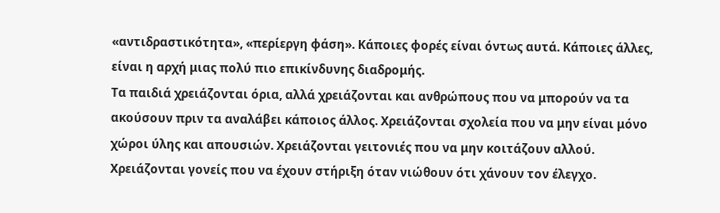«αντιδραστικότητα», «περίεργη φάση». Κάποιες φορές είναι όντως αυτά. Κάποιες άλλες, είναι η αρχή μιας πολύ πιο επικίνδυνης διαδρομής.
Τα παιδιά χρειάζονται όρια, αλλά χρειάζονται και ανθρώπους που να μπορούν να τα ακούσουν πριν τα αναλάβει κάποιος άλλος. Χρειάζονται σχολεία που να μην είναι μόνο χώροι ύλης και απουσιών. Χρειάζονται γειτονιές που να μην κοιτάζουν αλλού. Χρειάζονται γονείς που να έχουν στήριξη όταν νιώθουν ότι χάνουν τον έλεγχο.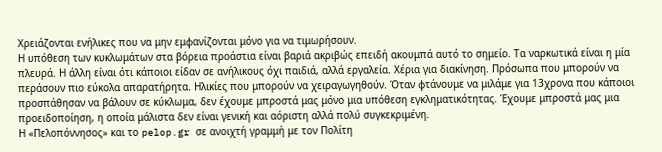Χρειάζονται ενήλικες που να μην εμφανίζονται μόνο για να τιμωρήσουν.
Η υπόθεση των κυκλωμάτων στα βόρεια προάστια είναι βαριά ακριβώς επειδή ακουμπά αυτό το σημείο. Τα ναρκωτικά είναι η μία πλευρά. Η άλλη είναι ότι κάποιοι είδαν σε ανήλικους όχι παιδιά, αλλά εργαλεία. Χέρια για διακίνηση. Πρόσωπα που μπορούν να περάσουν πιο εύκολα απαρατήρητα. Ηλικίες που μπορούν να χειραγωγηθούν. Όταν φτάνουμε να μιλάμε για 13χρονα που κάποιοι προσπάθησαν να βάλουν σε κύκλωμα, δεν έχουμε μπροστά μας μόνο μια υπόθεση εγκληματικότητας. Έχουμε μπροστά μας μια προειδοποίηση, η οποία μάλιστα δεν είναι γενική και αόριστη αλλά πολύ συγκεκριμένη.
Η «Πελοπόννησος» και το pelop.gr σε ανοιχτή γραμμή με τον Πολίτη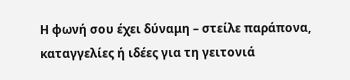Η φωνή σου έχει δύναμη – στείλε παράπονα, καταγγελίες ή ιδέες για τη γειτονιά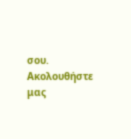σου.
Ακολουθήστε μας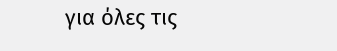για όλες τις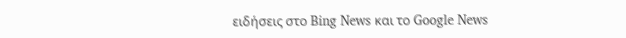ειδήσεις στο Bing News και το Google News